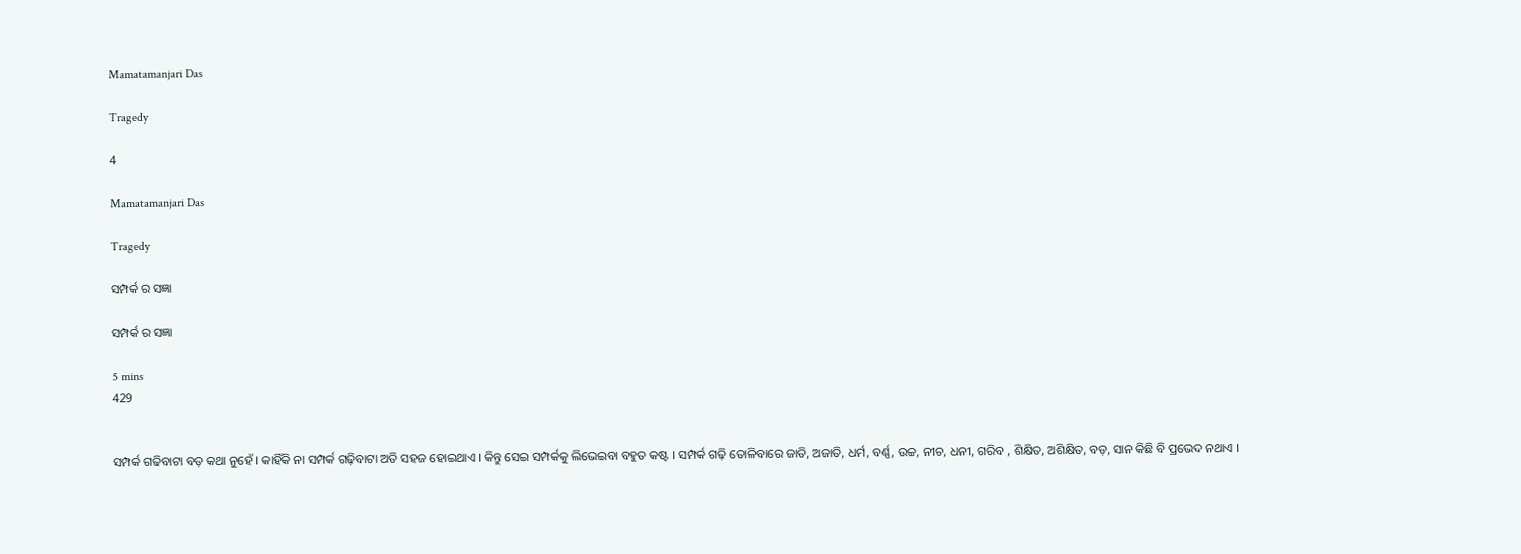Mamatamanjari Das

Tragedy

4

Mamatamanjari Das

Tragedy

ସମ୍ପର୍କ ର ସଜ୍ଞା

ସମ୍ପର୍କ ର ସଜ୍ଞା

5 mins
429


ସମ୍ପର୍କ ଗଢିବାଟା ବଡ଼ କଥା ନୁହେଁ । କାହିଁକି ନା ସମ୍ପର୍କ ଗଢ଼ିବାଟା ଅତି ସହଜ ହୋଇଥାଏ । କିନ୍ତୁ ସେଇ ସମ୍ପର୍କକୁ ଲିଭେଇବା ବହୁତ କଷ୍ଟ । ସମ୍ପର୍କ ଗଢ଼ି ତୋଳିବାରେ ଜାତି, ଅଜାତି, ଧର୍ମ, ବର୍ଣ୍ଣ, ଉଚ୍ଚ, ନୀଚ, ଧନୀ, ଗରିବ , ଶିକ୍ଷିତ, ଅଶିକ୍ଷିତ, ବଡ଼, ସାନ କିଛି ବି ପ୍ରଭେଦ ନଥାଏ ।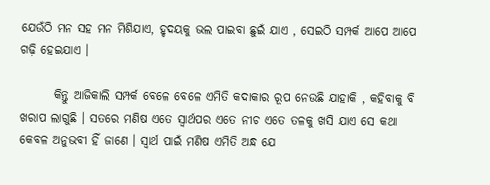ଯେଉଁଠି ମନ ସହ ମନ ମିଶିଯାଏ, ହୃଦୟକୁ ଭଲ ପାଇବା ଛୁଇଁ ଯାଏ , ସେଇଠି ସମ୍ପର୍କ ଆପେ ଆପେ ଗଢ଼ି ହେଇଯାଏ ।

       କିନ୍ତୁ ଆଜିକାଲି ସମ୍ପର୍କ ବେଳେ ବେଳେ ଏମିତି କଦାକାର ରୂପ ନେଉଛି ଯାହାକି , କହିବାକୁ ବି ଖରାପ ଲାଗୁଛି । ସତରେ ମଣିଷ ଏତେ ସ୍ୱାର୍ଥପର ଏତେ ନୀଚ ଏତେ ତଳକୁ ଖସି ଯାଏ ସେ କଥା କେବଳ ଅନୁଭବୀ ହିଁ ଜାଣେ । ସ୍ବାର୍ଥ ପାଇଁ ମଣିଷ ଏମିତି ଅନ୍ଧ ଯେ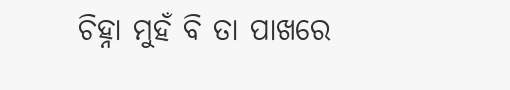ଚିହ୍ନା ମୁହଁ ବି ତା ପାଖରେ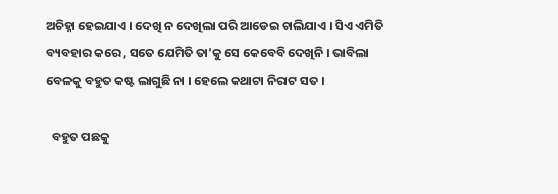ଅଚିହ୍ନା ହେଇଯାଏ । ଦେଖି ନ ଦେଖିଲା ପରି ଆଡେଇ ଚାଲିଯାଏ । ସିଏ ଏମିତି ବ୍ୟବହାର କରେ , ସତେ ଯେମିତି ତା'କୁ ସେ କେବେବି ଦେଖିନି । ଭାବିଲା ବେଳକୁ ବହୁତ କଷ୍ଟ ଲାଗୁଛି ନା । ହେଲେ କଥାଟା ନିରାଟ ସତ ।

  ବହୁତ ପଛକୁ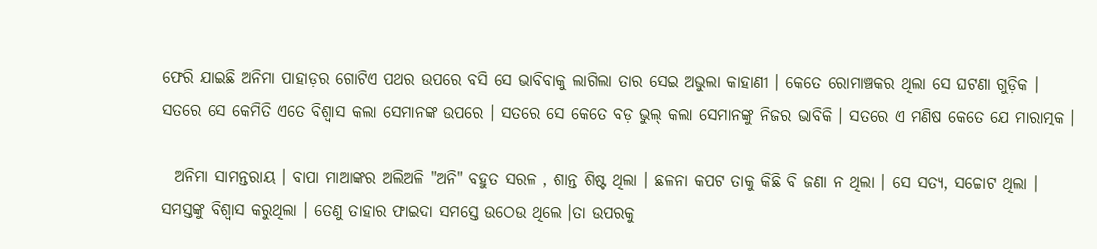ଫେରି ଯାଇଛି ଅନିମା ପାହାଡ଼ର ଗୋଟିଏ ପଥର ଉପରେ ବସି ସେ ଭାବିବାକୁ ଲାଗିଲା ତାର ସେଇ ଅଭୁଲା କାହାଣୀ । କେତେ ରୋମାଞ୍ଚକର ଥିଲା ସେ ଘଟଣା ଗୁଡ଼ିକ । ସତରେ ସେ କେମିତି ଏତେ ବିଶ୍ୱାସ କଲା ସେମାନଙ୍କ ଉପରେ । ସତରେ ସେ କେତେ ବଡ଼ ଭୁଲ୍ କଲା ସେମାନଙ୍କୁ ନିଜର ଭାବିକି । ସତରେ ଏ ମଣିଷ କେତେ ଯେ ମାରାତ୍ମକ ।

  ଅନିମା ସାମନ୍ତରାୟ । ବାପା ମାଆଙ୍କର ଅଲିଅଳି "ଅନି" ବହୁତ ସରଳ , ଶାନ୍ତ ଶିଷ୍ଟ ଥିଲା । ଛଳନା କପଟ ତାକୁ କିଛି ବି ଜଣା ନ ଥିଲା । ସେ ସତ୍ଯ, ସଚ୍ଚୋଟ ଥିଲା । ସମସ୍ତଙ୍କୁ ବିଶ୍ୱାସ କରୁଥିଲା । ତେଣୁ ତାହାର ଫାଇଦା ସମସ୍ତେ ଉଠେଉ ଥିଲେ ।ତା ଉପରକୁ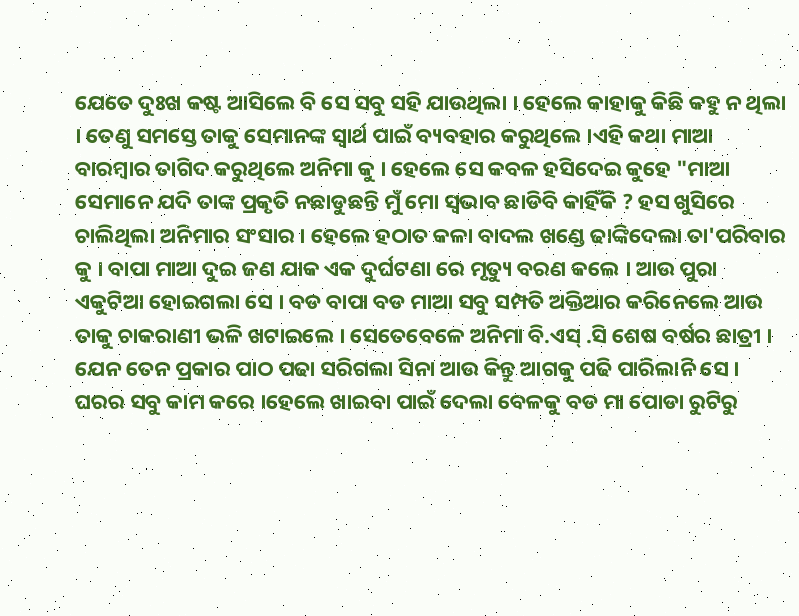ଯେତେ ଦୁଃଖ କଷ୍ଟ ଆସିଲେ ବି ସେ ସବୁ ସହି ଯାଉଥିଲା । ହେଲେ କାହାକୁ କିଛି କହୁ ନ ଥିଲା । ତେଣୁ ସମସ୍ତେ ତାକୁ ସେମାନଙ୍କ ସ୍ବାର୍ଥ ପାଇଁ ବ୍ୟବହାର କରୁଥିଲେ ।ଏହି କଥା ମାଆ ବାରମ୍ବାର ତାଗିଦ କରୁଥିଲେ ଅନିମା କୁ । ହେଲେ ସେ କବଳ ହସିଦେଇ କୁହେ "ମାଆ ସେମାନେ ଯଦି ତାଙ୍କ ପ୍ରକୃତି ନଛାଡୁଛନ୍ତି ମୁଁ ମୋ ସ୍ୱଭାବ ଛାଡିବି କାହିଁକି ? ହସ ଖୁସିରେ ଚାଲିଥିଲା ଅନିମାର ସଂସାର । ହେଲେ ହଠାତ କଳା ବାଦଲ ଖଣ୍ଡେ ଢାଙ୍କିଦେଲା ତା'ପରିବାର କୁ । ବାପା ମାଆ ଦୁଇ ଜଣ ଯାକ ଏକ ଦୁର୍ଘଟଣା ରେ ମୃତ୍ୟୁ ବରଣ କଲେ । ଆଉ ପୁରା ଏକୁଟିଆ ହୋଇଗଲା ସେ । ବଡ ବାପା ବଡ ମାଆ ସବୁ ସମ୍ପତି ଅକ୍ତିଆର କରିନେଲେ ଆଉ ତାକୁ ଚାକରାଣୀ ଭଳି ଖଟାଇଲେ । ସେତେବେଳେ ଅନିମା ବି.ଏସ୍ .ସି ଶେଷ ବର୍ଷର ଛାତ୍ରୀ । ଯେନ ତେନ ପ୍ରକାର ପାଠ ପଢା ସରିଗଲା ସିନା ଆଉ କିନ୍ତୁ ଆଗକୁ ପଢି ପାରିଲାନି ସେ । ଘରର ସବୁ କାମ କରେ ।ହେଲେ ଖାଇବା ପାଇଁ ଦେଲା ବେଳକୁ ବଡ ମା ପୋଡା ରୁଟିରୁ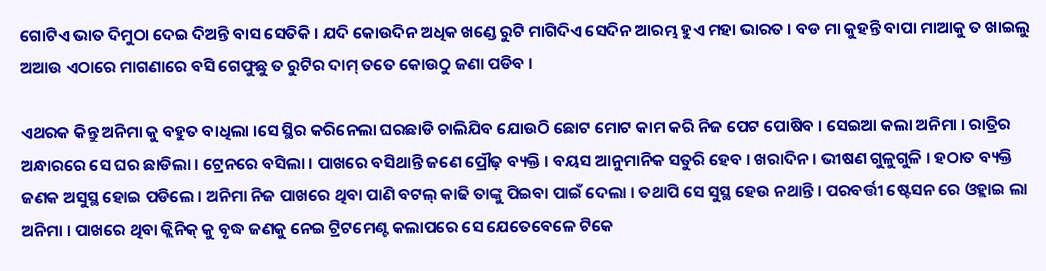ଗୋଟିଏ ଭାତ ଦିମୁଠା ଦେଇ ଦିଅନ୍ତି ବାସ ସେତିକି । ଯଦି କୋଉଦିନ ଅଧିକ ଖଣ୍ଡେ ରୁଟି ମାଗିଦିଏ ସେଦିନ ଆରମ୍ଭ ହୁଏ ମହା ଭାରତ । ବଡ ମା କୁହନ୍ତି ବାପା ମାଆକୁ ତ ଖାଇଲୁ ଅଆଉ ଏଠାରେ ମାଗଣାରେ ବସି ଗେଫୁଛୁ ତ ରୁଟିର ଦାମ୍ ତତେ କୋଉଠୁ ଜଣା ପଡିବ ।

ଏଥରକ କିନ୍ତୁ ଅନିମା କୁ ବହୁତ ବାଧିଲା ।ସେ ସ୍ଥିର କରିନେଲା ଘରଛାଡି ଚାଲିଯିବ ଯୋଉଠି ଛୋଟ ମୋଟ କାମ କରି ନିଜ ପେଟ ପୋଷିବ । ସେଇଆ କଲା ଅନିମା । ରାତ୍ରିର ଅନ୍ଧାରରେ ସେ ଘର ଛାଡିଲା । ଟ୍ରେନରେ ବସିଲା । ପାଖରେ ବସିଥାନ୍ତି ଜଣେ ପ୍ରୌଢ଼ ବ୍ୟକ୍ତି । ବୟସ ଆନୁମାନିକ ସତୁରି ହେବ । ଖରାଦିନ । ଭୀଷଣ ଗୁଳୁଗୁଳି । ହଠାତ ବ୍ୟକ୍ତି ଜଣକ ଅସୁସ୍ଥ ହୋଇ ପଡିଲେ । ଅନିମା ନିଜ ପାଖରେ ଥିବା ପାଣି ବଟଲ୍ କାଢି ତାଙ୍କୁ ପିଇବା ପାଇଁ ଦେଲା । ତଥାପି ସେ ସୁସ୍ଥ ହେଉ ନଥାନ୍ତି । ପରବର୍ତ୍ତୀ ଷ୍ଟେସନ ରେ ଓହ୍ଲାଇ ଲା ଅନିମା । ପାଖରେ ଥିବା କ୍ଲିନିକ୍ କୁ ବୃଦ୍ଧ ଜଣକୁ ନେଇ ଟ୍ରିଟମେଣ୍ଟ କଲାପରେ ସେ ଯେତେବେଳେ ଟିକେ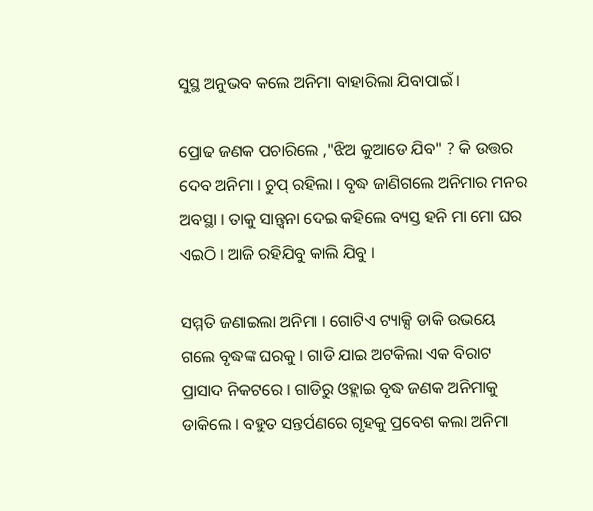ସୁସ୍ଥ ଅନୁଭବ କଲେ ଅନିମା ବାହାରିଲା ଯିବାପାଇଁ ।

ପ୍ରୋଢ ଜଣକ ପଚାରିଲେ ,"ଝିଅ କୁଆଡେ ଯିବ" ? କି ଉତ୍ତର ଦେବ ଅନିମା । ଚୁପ୍ ରହିଲା । ବୃଦ୍ଧ ଜାଣିଗଲେ ଅନିମାର ମନର ଅବସ୍ଥା । ତାକୁ ସାନ୍ତ୍ବନା ଦେଇ କହିଲେ ବ୍ୟସ୍ତ ହନି ମା ମୋ ଘର ଏଇଠି । ଆଜି ରହିଯିବୁ କାଲି ଯିବୁ ।

ସମ୍ମତି ଜଣାଇଲା ଅନିମା । ଗୋଟିଏ ଟ୍ୟାକ୍ସି ଡାକି ଉଭୟେ ଗଲେ ବୃଦ୍ଧଙ୍କ ଘରକୁ । ଗାଡି ଯାଇ ଅଟକିଲା ଏକ ବିରାଟ ପ୍ରାସାଦ ନିକଟରେ । ଗାଡିରୁ ଓହ୍ଲାଇ ବୃଦ୍ଧ ଜଣକ ଅନିମାକୁ ଡାକିଲେ । ବହୁତ ସନ୍ତର୍ପଣରେ ଗୃହକୁ ପ୍ରବେଶ କଲା ଅନିମା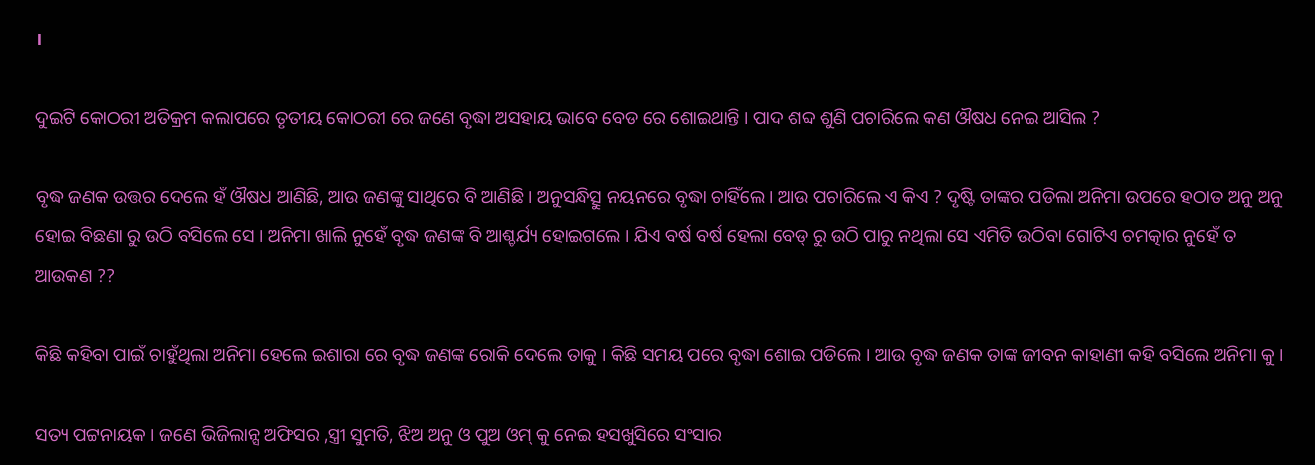।

ଦୁଇଟି କୋଠରୀ ଅତିକ୍ରମ କଲାପରେ ତୃତୀୟ କୋଠରୀ ରେ ଜଣେ ବୃଦ୍ଧା ଅସହାୟ ଭାବେ ବେଡ ରେ ଶୋଇଥାନ୍ତି । ପାଦ ଶବ୍ଦ ଶୁଣି ପଚାରିଲେ କଣ ଔଷଧ ନେଇ ଆସିଲ ?

ବୃଦ୍ଧ ଜଣକ ଉତ୍ତର ଦେଲେ ହଁ ଔଷଧ ଆଣିଛି, ଆଉ ଜଣଙ୍କୁ ସାଥିରେ ବି ଆଣିଛି । ଅନୁସନ୍ଧିତ୍ସୁ ନୟନରେ ବୃଦ୍ଧା ଚାହିଁଲେ । ଆଉ ପଚାରିଲେ ଏ କିଏ ? ଦୃଷ୍ଟି ତାଙ୍କର ପଡିଲା ଅନିମା ଉପରେ ହଠାତ ଅନୁ ଅନୁ ହୋଇ ବିଛଣା ରୁ ଉଠି ବସିଲେ ସେ । ଅନିମା ଖାଲି ନୁହେଁ ବୃଦ୍ଧ ଜଣଙ୍କ ବି ଆଶ୍ଚର୍ଯ୍ୟ ହୋଇଗଲେ । ଯିଏ ବର୍ଷ ବର୍ଷ ହେଲା ବେଡ୍ ରୁ ଉଠି ପାରୁ ନଥିଲା ସେ ଏମିତି ଉଠିବା ଗୋଟିଏ ଚମତ୍କାର ନୁହେଁ ତ ଆଉକଣ ??

କିଛି କହିବା ପାଇଁ ଚାହୁଁଥିଲା ଅନିମା ହେଲେ ଇଶାରା ରେ ବୃଦ୍ଧ ଜଣଙ୍କ ରୋକି ଦେଲେ ତାକୁ । କିଛି ସମୟ ପରେ ବୃଦ୍ଧା ଶୋଇ ପଡିଲେ । ଆଉ ବୃଦ୍ଧ ଜଣକ ତାଙ୍କ ଜୀବନ କାହାଣୀ କହି ବସିଲେ ଅନିମା କୁ ।

ସତ୍ୟ ପଟ୍ଟନାୟକ । ଜଣେ ଭିଜିଲାନ୍ସ ଅଫିସର ,ସ୍ତ୍ରୀ ସୁମତି, ଝିଅ ଅନୁ ଓ ପୁଅ ଓମ୍ କୁ ନେଇ ହସଖୁସିରେ ସଂସାର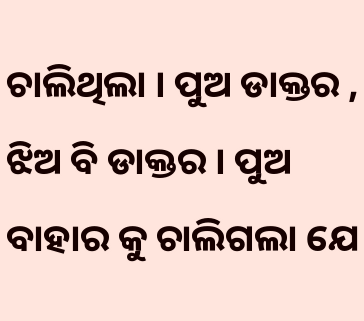ଚାଲିଥିଲା । ପୁଅ ଡାକ୍ତର , ଝିଅ ବି ଡାକ୍ତର । ପୁଅ ବାହାର କୁ ଚାଲିଗଲା ଯେ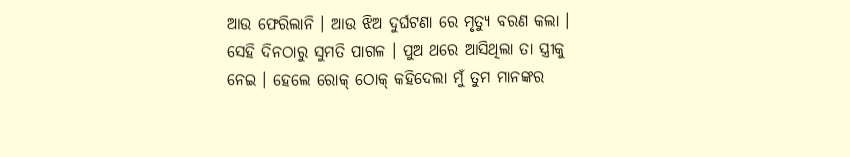ଆଉ ଫେରିଲାନି । ଆଉ ଝିଅ ଦୁର୍ଘଟଣା ରେ ମୃତ୍ୟୁ ବରଣ କଲା । ସେହି ଦିନଠାରୁ ସୁମତି ପାଗଳ । ପୁଅ ଥରେ ଆସିଥିଲା ତା ସ୍ତ୍ରୀକୁ ନେଇ । ହେଲେ ରୋକ୍ ଠୋକ୍ କହିଦେଲା ମୁଁ ତୁମ ମାନଙ୍କର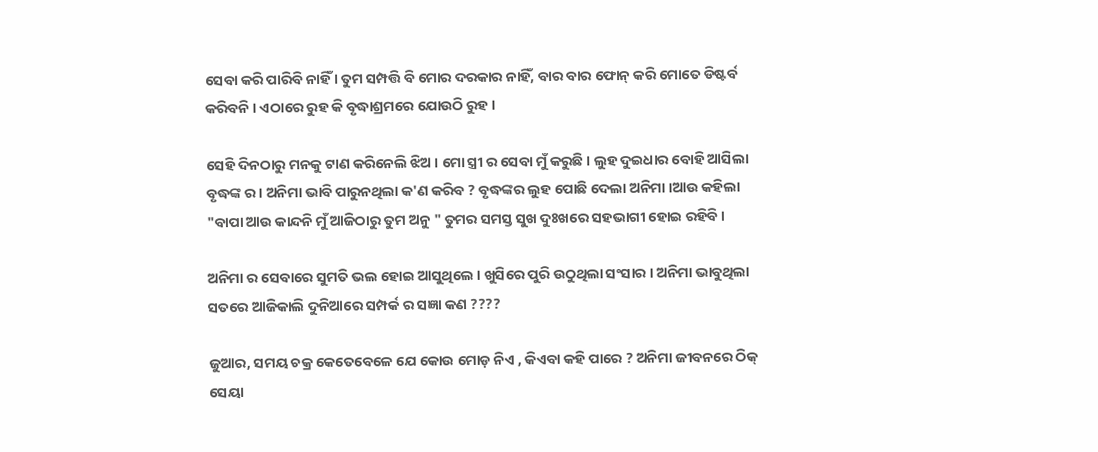ସେବା କରି ପାରିବି ନାହିଁ । ତୁମ ସମ୍ପତ୍ତି ବି ମୋର ଦରକାର ନାହିଁ, ବାର ବାର ଫୋନ୍ କରି ମୋତେ ଡିଷ୍ଟର୍ବ କରିବନି । ଏଠାରେ ରୁହ କି ବୃଦ୍ଧାଶ୍ରମରେ ଯୋଉଠି ରୁହ ।

ସେହି ଦିନଠାରୁ ମନକୁ ଟାଣ କରିନେଲି ଝିଅ । ମୋ ସ୍ତ୍ରୀ ର ସେବା ମୁଁ କରୁଛି । ଲୁହ ଦୁଇଧାର ବୋହି ଆସିଲା ବୃଦ୍ଧଙ୍କ ର । ଅନିମା ଭାବି ପାରୁନଥିଲା କ'ଣ କରିବ ? ବୃଦ୍ଧଙ୍କର ଲୁହ ପୋଛି ଦେଲା ଅନିମା ।ଆଉ କହିଲା "ବାପା ଆଉ କାନ୍ଦନି ମୁଁ ଆଜିଠାରୁ ତୁମ ଅନୁ " ତୁମର ସମସ୍ତ ସୁଖ ଦୁଃଖରେ ସହଭାଗୀ ହୋଇ ରହିବି ।

ଅନିମା ର ସେବାରେ ସୁମତି ଭଲ ହୋଇ ଆସୁଥିଲେ । ଖୁସିରେ ପୁରି ଉଠୁଥିଲା ସଂସାର । ଅନିମା ଭାବୁଥିଲା ସତରେ ଆଜିକାଲି ଦୁନିଆରେ ସମ୍ପର୍କ ର ସଜ୍ଞା କଣ ????

ଜୁଆର, ସମୟ ଚକ୍ର କେତେବେଳେ ଯେ କୋଉ ମୋଡ଼ ନିଏ , କିଏବା କହି ପାରେ ? ଅନିମା ଜୀବନରେ ଠିକ୍ ସେୟା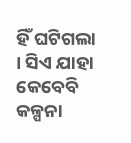ହିଁ ଘଟିଗଲା । ସିଏ ଯାହା କେବେବି କଳ୍ପନା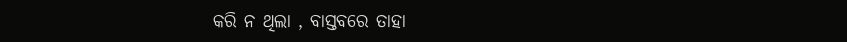କରି ନ ଥିଲା , ବାସ୍ତବରେ ତାହା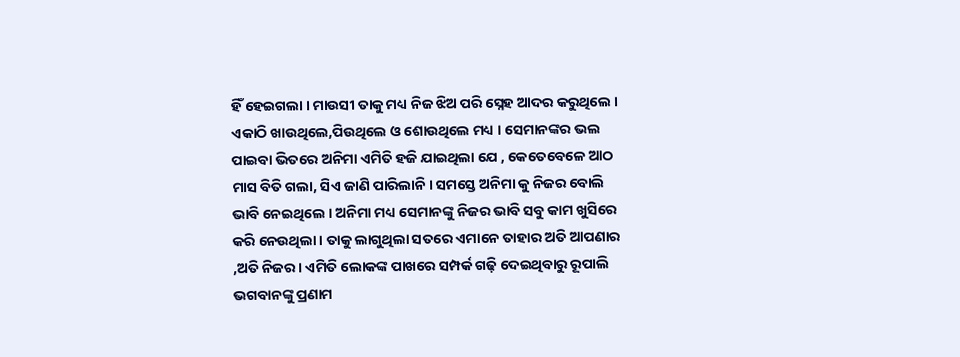ହିଁ ହେଇଗଲା । ମାଉସୀ ତାକୁ ମଧ୍ୟ ନିଜ ଝିଅ ପରି ସ୍ନେହ ଆଦର କରୁଥିଲେ । ଏକାଠି ଖାଉଥିଲେ,ପିଉଥିଲେ ଓ ଶୋଉଥିଲେ ମଧ୍ୟ । ସେମାନଙ୍କର ଭଲ ପାଇବା ଭିତରେ ଅନିମା ଏମିତି ହଜି ଯାଇଥିଲା ଯେ , କେତେବେଳେ ଆଠ ମାସ ବିତି ଗଲା, ସିଏ ଜାଣି ପାରିଲାନି । ସମସ୍ତେ ଅନିମା କୁ ନିଜର ବୋଲି ଭାବି ନେଇଥିଲେ । ଅନିମା ମଧ୍ୟ ସେମାନଙ୍କୁ ନିଜର ଭାବି ସବୁ କାମ ଖୁସିରେ କରି ନେଉଥିଲା । ତାକୁ ଲାଗୁଥିଲା ସତରେ ଏମାନେ ତାହାର ଅତି ଆପଣାର ,ଅତି ନିଜର । ଏମିତି ଲୋକଙ୍କ ପାଖରେ ସମ୍ପର୍କ ଗଢ଼ି ଦେଇଥିବାରୁ ରୂପାଲି ଭଗବାନଙ୍କୁ ପ୍ରଣାମ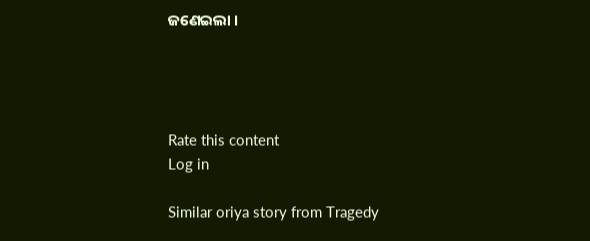ଜଣେଇଲା ।




Rate this content
Log in

Similar oriya story from Tragedy